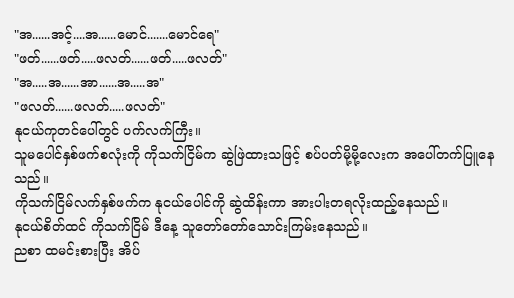"အ......အင့်....အ......မောင်.......မောင်ရေ"
"ဖတ်......ဖတ်.....ဖလတ်......ဖတ်.....ဖလတ်"
"အ.....အ......အာ......အ.....အ"
"ဖလတ်......ဖလတ်.....ဖလတ်"
နုငယ်ကုတင်ပေါ်တွင် ပက်လက်ကြီး။
သူမပေါင်နှစ်ဖက်စလုံးကို ကိုသက်ငြိမ်က ဆွဲဖြဲထားသဖြင့် စပ်ပတ်မို့မို့လေးက အပေါ်တက်ပြူနေသည်။
ကိုသက်ငြိမ်လက်နှစ်ဖက်က နုငယ်ပေါင်ကို ဆွဲထိန်းကာ အားပါးတရလိုးထည့်နေသည်။
နုငယ်စိတ်ထင် ကိုသက်ငြိမ် ဒီနေ့ သူတော်တော်သောင်းကြမ်းနေသည်။
ညစာ ထမင်းစားပြီး အိပ်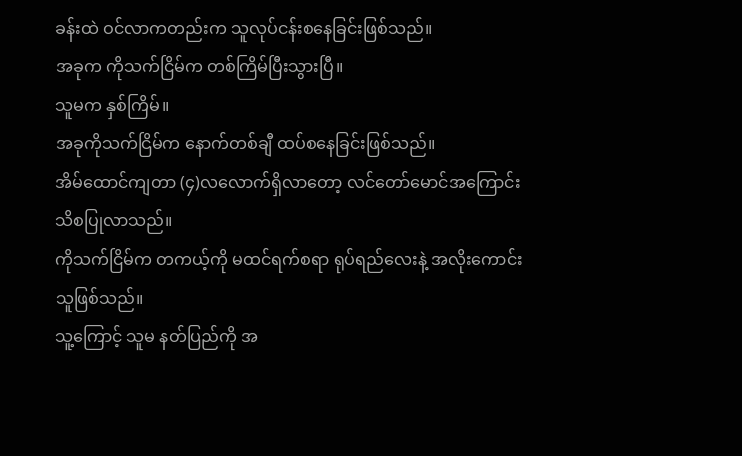ခန်းထဲ ဝင်လာကတည်းက သူလုပ်ငန်းစနေခြင်းဖြစ်သည်။
အခုက ကိုသက်ငြိမ်က တစ်ကြိမ်ပြီးသွားပြီ။
သူမက နှစ်ကြိမ်။
အခုကိုသက်ငြိမ်က နောက်တစ်ချီ ထပ်စနေခြင်းဖြစ်သည်။
အိမ်ထောင်ကျတာ (၄)လလောက်ရှိလာတော့ လင်တော်မောင်အကြောင်း သိစပြုလာသည်။
ကိုသက်ငြိမ်က တကယ့်ကို မထင်ရက်စရာ ရုပ်ရည်လေးနဲ့ အလိုးကောင်းသူဖြစ်သည်။
သူ့ကြောင့် သူမ နတ်ပြည်ကို အ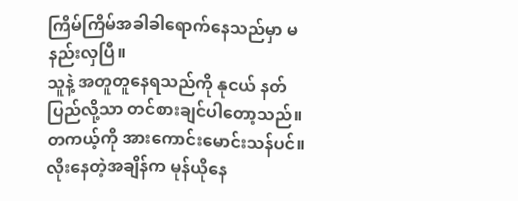ကြိမ်ကြိမ်အခါခါရောက်နေသည်မှာ မနည်းလှပြီ။
သူနဲ့ အတူတူနေရသည်ကို နုငယ် နတ်ပြည်လို့သာ တင်စားချင်ပါတော့သည်။
တကယ့်ကို အားကောင်းမောင်းသန်ပင်။
လိုးနေတဲ့အချိန်က မုန်ယိုနေ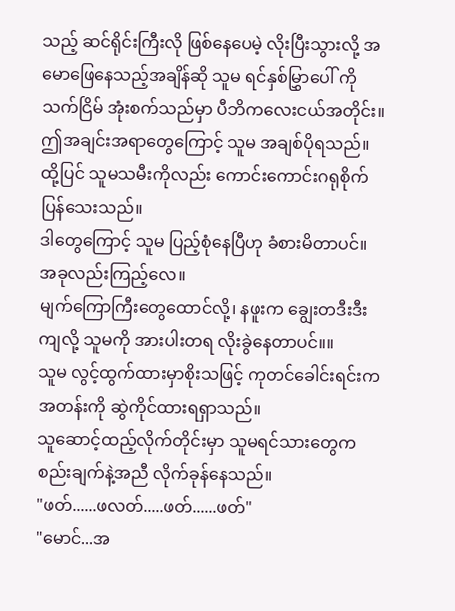သည့် ဆင်ရိုင်းကြီးလို ဖြစ်နေပေမဲ့ လိုးပြီးသွားလို့ အမောဖြေနေသည့်အချိန်ဆို သူမ ရင်နှစ်မြွှာပေါ် ကိုသက်ငြိမ် အုံးစက်သည်မှာ ပီဘိကလေးငယ်အတိုင်း။
ဤအချင်းအရာတွေကြောင့် သူမ အချစ်ပိုရသည်။
ထို့ပြင် သူမသမီးကိုလည်း ကောင်းကောင်းဂရုစိုက်ပြန်သေးသည်။
ဒါတွေကြောင့် သူမ ပြည့်စုံနေပြီဟု ခံစားမိတာပင်။
အခုလည်းကြည့်လေ။
မျက်ကြောကြီးတွေထောင်လို့၊ နဖူးက ချွေးတဒီးဒီးကျလို့ သူမကို အားပါးတရ လိုးခွဲနေတာပင်။။
သူမ လွင့်ထွက်ထားမှာစိုးသဖြင့် ကုတင်ခေါင်းရင်းက အတန်းကို ဆွဲကိုင်ထားရရှာသည်။
သူဆောင့်ထည့်လိုက်တိုင်းမှာ သူမရင်သားတွေက စည်းချက်နဲ့အညီ လိုက်ခုန်နေသည်။
"ဖတ်......ဖလတ်.....ဖတ်......ဖတ်"
"မောင်...အ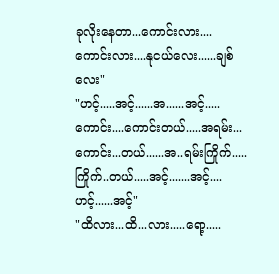ခုလိုးနေတာ...ကောင်းလား....ကောင်းလား....နုငယ်လေး......ချစ်လေး"
"ဟင့်.....အင့်......အ......အင့်.....ကောင်း....ကောင်းတယ်.....အရမ်း...ကောင်း...တယ်......အ..ရမ်းကြိုက်.....ကြိုက်..တယ်.....အင့်.......အင့်....ဟင့်......အင့်"
"ထိလား...ထိ...လား.....ရော့.....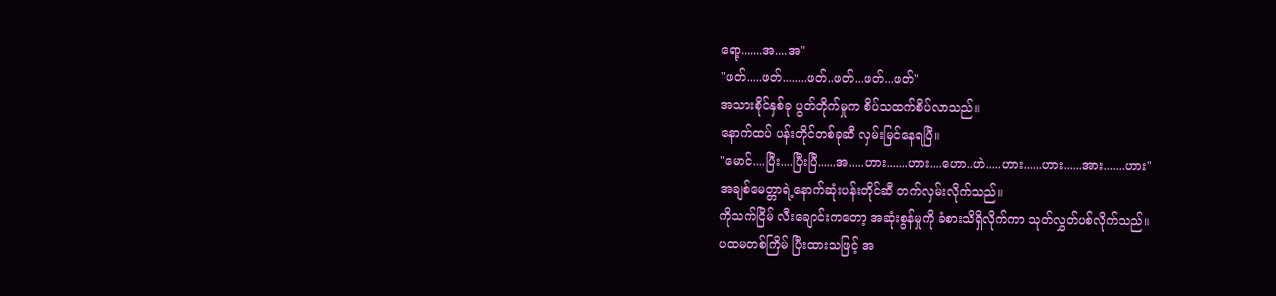ရော့.......အ....အ"
"ဖတ်.....ဖတ်........ဖတ်..ဖတ်...ဖတ်...ဖတ်"
အသားစိုင်နှစ်ခု ပွတ်တိုက်မှုက စိပ်သထက်စိပ်လာသည်။
နောက်ထပ် ပန်းတိုင်တစ်ခုဆီ လှမ်းမြင်နေရပြီ။
"မောင်....ပြီး....ပြီးပြီ......အ.....ဟား.......ဟား....ဟော..ဟဲ.....ဟား......ဟား......အား.......ဟား"
အချစ်မေတ္တာရဲ့နောက်ဆုံးပန်းတိုင်ဆီ တက်လှမ်းလိုက်သည်။
ကိုသက်ငြိမ် လီးချောင်းကတော့ အဆုံးစွန်မှုကို ခံစားသိရှိလိုက်ကာ သုတ်လွှတ်ပစ်လိုက်သည်။
ပထမတစ်ကြိမ် ပြီးထားသဖြင့် အ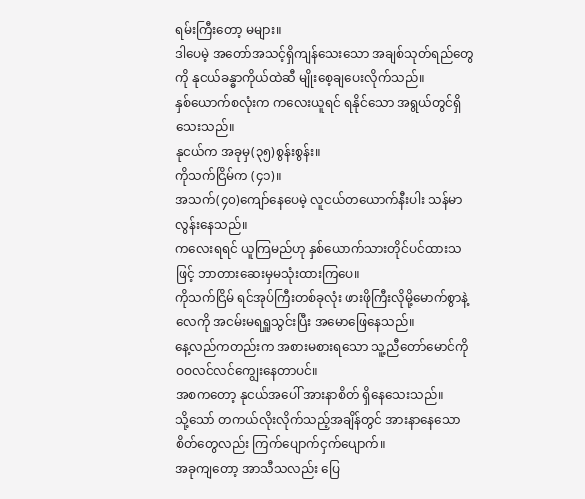ရမ်းကြီးတော့ မများ။
ဒါပေမဲ့ အတော်အသင့်ရှိကျန်သေးသော အချစ်သုတ်ရည်တွေကို နုငယ်ခန္ဓာကိုယ်ထဲဆီ မျိုးစေ့ချပေးလိုက်သည်။
နှစ်ယောက်စလုံးက ကလေးယူရင် ရနိုင်သော အရွယ်တွင်ရှိသေးသည်။
နုငယ်က အခုမှ(၃၅)စွန်းစွန်း။
ကိုသက်ငြိမ်က (၄၁)။
အသက်(၄၀)ကျော်နေပေမဲ့ လူငယ်တယောက်နီးပါး သန်မာလွန်းနေသည်။
ကလေးရရင် ယူကြမည်ဟု နှစ်ယောက်သားတိုင်ပင်ထားသဖြင့် ဘာတားဆေးမှမသုံးထားကြပေ။
ကိုသက်ငြိမ် ရင်အုပ်ကြီးတစ်ခုလုံး ဖားဖိုကြီးလိုမို့မောက်စွာနဲ့ လေကို အငမ်းမရရှူသွင်းပြီး အမောဖြေနေသည်။
နေ့လည်ကတည်းက အစားမစားရသော သူ့ညီတော်မောင်ကို ဝဝလင်လင်ကျွေးနေတာပင်။
အစကတော့ နုငယ်အပေါ် အားနာစိတ် ရှိနေသေးသည်။
သို့သော် တကယ်လိုးလိုက်သည့်အချိန်တွင် အားနာနေသော စိတ်တွေလည်း ကြက်ပျောက်ငှက်ပျောက်။
အခုကျတော့ အာသီသလည်း ပြေ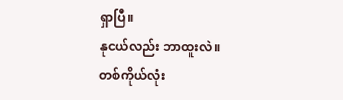ရှာပြီ။
နုငယ်လည်း ဘာထူးလဲ။
တစ်ကိုယ်လုံး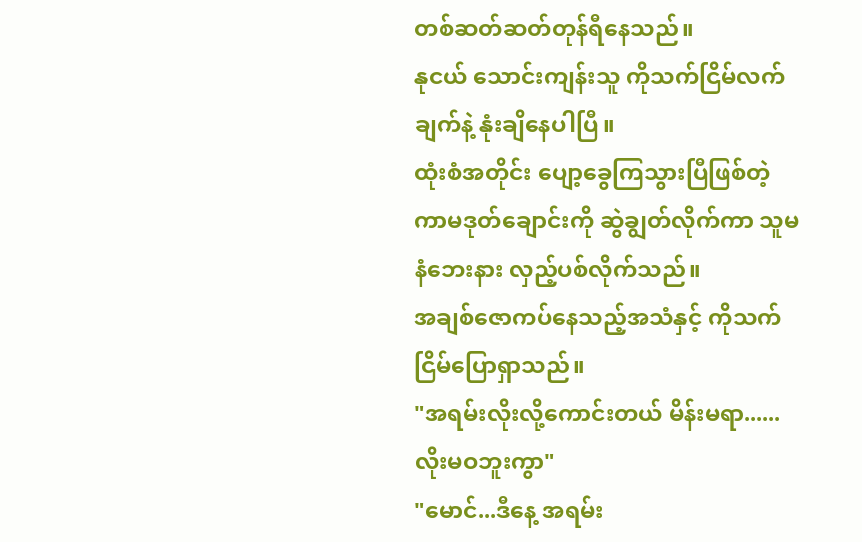တစ်ဆတ်ဆတ်တုန်ရီနေသည်။
နုငယ် သောင်းကျန်းသူ ကိုသက်ငြိမ်လက်ချက်နဲ့ နုံးချိနေပါပြီ။
ထုံးစံအတိုင်း ပျော့ခွေကြသွားပြီဖြစ်တဲ့ ကာမဒုတ်ချောင်းကို ဆွဲချွတ်လိုက်ကာ သူမနံဘေးနား လှည့်ပစ်လိုက်သည်။
အချစ်ဇောကပ်နေသည့်အသံနှင့် ကိုသက်ငြိမ်ပြောရှာသည်။
"အရမ်းလိုးလို့ကောင်းတယ် မိန်းမရာ......လိုးမဝဘူးကွာ"
"မောင်...ဒီနေ့ အရမ်း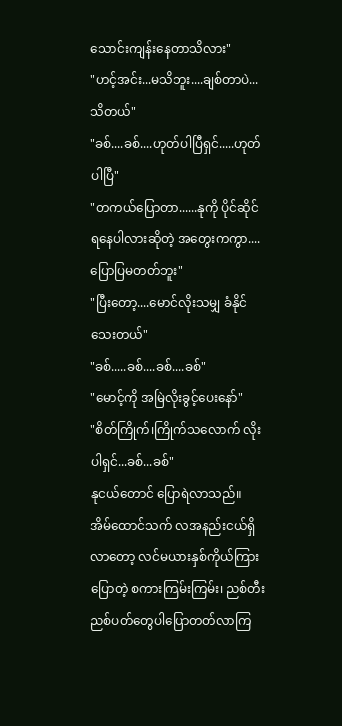သောင်းကျန်းနေတာသိလား"
"ဟင့်အင်း...မသိဘူး....ချစ်တာပဲ...သိတယ်"
"ခစ်....ခစ်....ဟုတ်ပါပြီရှင်.....ဟုတ်ပါပြီ"
"တကယ်ပြောတာ......နုကို ပိုင်ဆိုင်ရနေပါလားဆိုတဲ့ အတွေးကကွာ....ပြောပြမတတ်ဘူး"
"ပြီးတော့....မောင်လိုးသမျှ ခံနိုင်သေးတယ်"
"ခစ်.....ခစ်....ခစ်....ခစ်"
"မောင့်ကို အမြဲလိုးခွင့်ပေးနော်"
"စိတ်ကြိုက်၊ကြိုက်သလောက် လိုးပါရှင်...ခစ်...ခစ်"
နုငယ်တောင် ပြောရဲလာသည်။
အိမ်ထောင်သက် လအနည်းငယ်ရှိလာတော့ လင်မယားနှစ်ကိုယ်ကြားပြောတဲ့ စကားကြမ်းကြမ်း၊ ညစ်တီးညစ်ပတ်တွေပါပြောတတ်လာကြ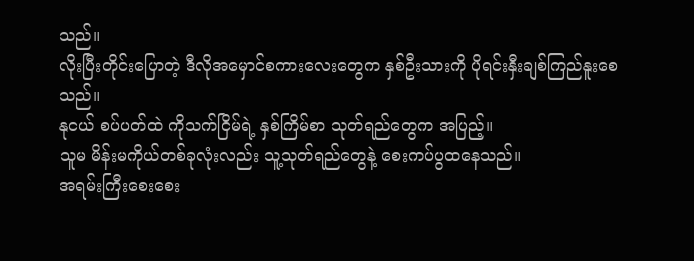သည်။
လိုးပြီးတိုင်းပြောတဲ့ ဒီလိုအမှောင်စကားလေးတွေက နှစ်ဦးသားကို ပိုရင်းနှီးချစ်ကြည်နူးစေသည်။
နုငယ် စပ်ပတ်ထဲ ကိုသက်ငြိမ်ရဲ့ နှစ်ကြိမ်စာ သုတ်ရည်တွေက အပြည့်။
သူမ မိန်းမကိုယ်တစ်ခုလုံးလည်း သူ့သုတ်ရည်တွေနဲ့ စေးကပ်ပွထနေသည်။
အရမ်းကြီးစေးစေး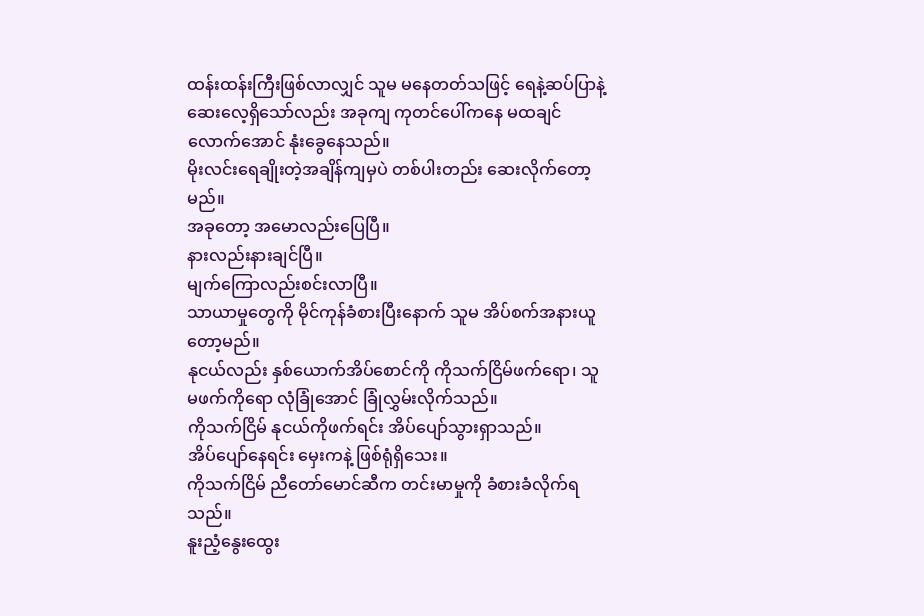ထန်းထန်းကြီးဖြစ်လာလျှင် သူမ မနေတတ်သဖြင့် ရေနဲ့ဆပ်ပြာနဲ့ဆေးလေ့ရှိသော်လည်း အခုကျ ကုတင်ပေါ်ကနေ မထချင်လောက်အောင် နုံးခွေနေသည်။
မိုးလင်းရေချိုးတဲ့အချိန်ကျမှပဲ တစ်ပါးတည်း ဆေးလိုက်တော့မည်။
အခုတော့ အမောလည်းပြေပြီ။
နားလည်းနားချင်ပြီ။
မျက်ကြောလည်းစင်းလာပြီ။
သာယာမှုတွေကို မိုင်ကုန်ခံစားပြီးနောက် သူမ အိပ်စက်အနားယူတော့မည်။
နုငယ်လည်း နှစ်ယောက်အိပ်စောင်ကို ကိုသက်ငြိမ်ဖက်ရော၊ သူမဖက်ကိုရော လုံခြုံအောင် ခြုံလွှမ်းလိုက်သည်။
ကိုသက်ငြိမ် နုငယ်ကိုဖက်ရင်း အိပ်ပျော်သွားရှာသည်။
အိပ်ပျော်နေရင်း မှေးကနဲ့ ဖြစ်ရုံရှိသေး။
ကိုသက်ငြိမ် ညီတော်မောင်ဆီက တင်းမာမှုကို ခံစားခံလိုက်ရသည်။
နူးညံ့နွေးထွေး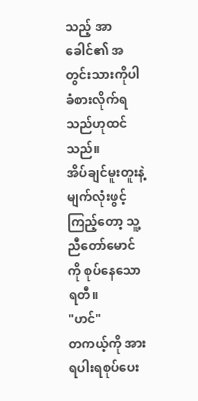သည့် အာခေါင်၏ အတွင်းသားကိုပါ ခံစားလိုက်ရသည်ဟုထင်သည်။
အိပ်ချင်မူးတူးနဲ့ မျက်လုံးဖွင့်ကြည့်တော့ သူ့ညီတော်မောင်ကို စုပ်နေသော ရတီ။
"ဟင်"
တကယ့်ကို အားရပါးရစုပ်ပေး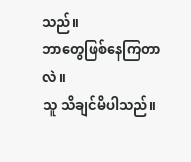သည်။
ဘာတွေဖြစ်နေကြတာလဲ။
သူ သိချင်မိပါသည်။